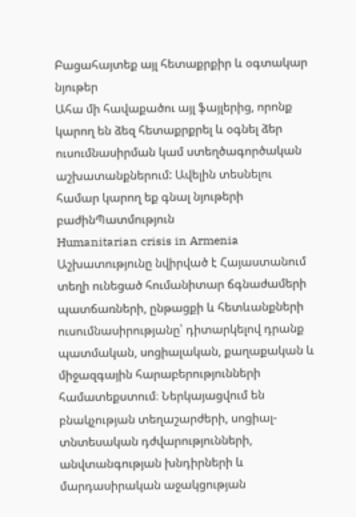Բացահայտեք այլ հետաքրքիր և օգտակար նյութեր
Ահա մի հավաքածու այլ ֆայլերից, որոնք կարող են ձեզ հետաքրքրել և օգնել ձեր ուսումնասիրման կամ ստեղծագործական աշխատանքներում: Ավելին տեսնելու համար կարող եք գնալ նյութերի բաժինՊատմություն
Humanitarian crisis in Armenia
Աշխատությունը նվիրված է Հայաստանում տեղի ունեցած հումանիտար ճգնաժամերի պատճառների, ընթացքի և հետևանքների ուսումնասիրությանը՝ դիտարկելով դրանք պատմական, սոցիալական, քաղաքական և միջազգային հարաբերությունների համատեքստում։ Ներկայացվում են բնակչության տեղաշարժերի, սոցիալ-տնտեսական դժվարությունների, անվտանգության խնդիրների և մարդասիրական աջակցության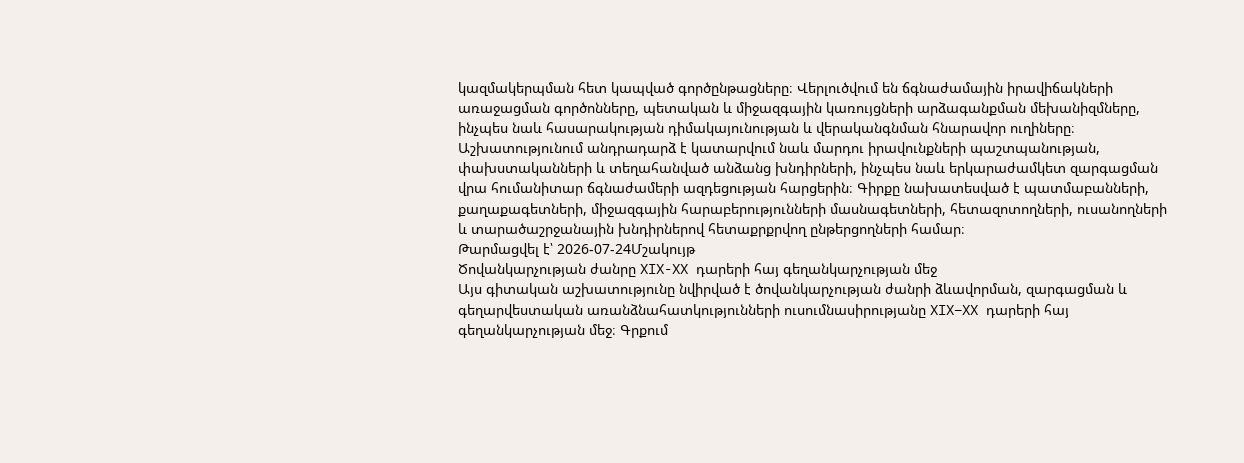կազմակերպման հետ կապված գործընթացները։ Վերլուծվում են ճգնաժամային իրավիճակների առաջացման գործոնները, պետական և միջազգային կառույցների արձագանքման մեխանիզմները, ինչպես նաև հասարակության դիմակայունության և վերականգնման հնարավոր ուղիները։ Աշխատությունում անդրադարձ է կատարվում նաև մարդու իրավունքների պաշտպանության, փախստականների և տեղահանված անձանց խնդիրների, ինչպես նաև երկարաժամկետ զարգացման վրա հումանիտար ճգնաժամերի ազդեցության հարցերին։ Գիրքը նախատեսված է պատմաբանների, քաղաքագետների, միջազգային հարաբերությունների մասնագետների, հետազոտողների, ուսանողների և տարածաշրջանային խնդիրներով հետաքրքրվող ընթերցողների համար։
Թարմացվել է՝ 2026-07-24Մշակույթ
Ծովանկարչության ժանրը XIX-XX դարերի հայ գեղանկարչության մեջ
Այս գիտական աշխատությունը նվիրված է ծովանկարչության ժանրի ձևավորման, զարգացման և գեղարվեստական առանձնահատկությունների ուսումնասիրությանը XIX–XX դարերի հայ գեղանկարչության մեջ։ Գրքում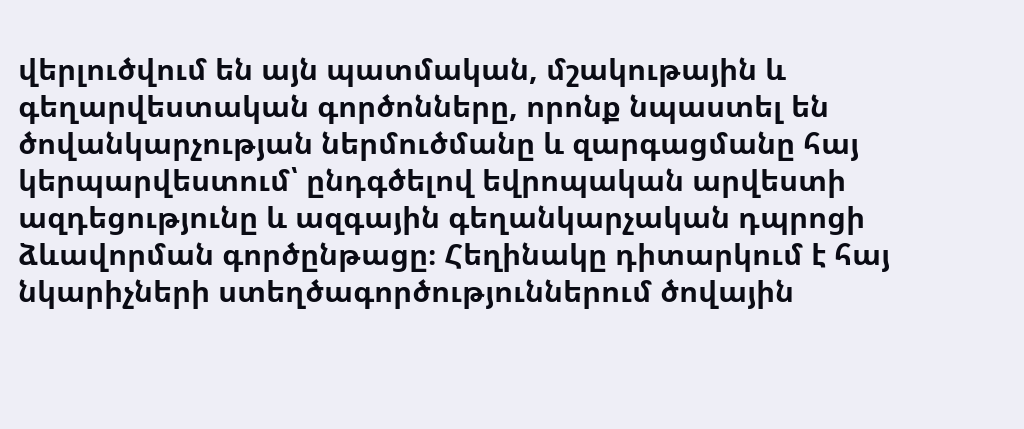վերլուծվում են այն պատմական, մշակութային և գեղարվեստական գործոնները, որոնք նպաստել են ծովանկարչության ներմուծմանը և զարգացմանը հայ կերպարվեստում՝ ընդգծելով եվրոպական արվեստի ազդեցությունը և ազգային գեղանկարչական դպրոցի ձևավորման գործընթացը։ Հեղինակը դիտարկում է հայ նկարիչների ստեղծագործություններում ծովային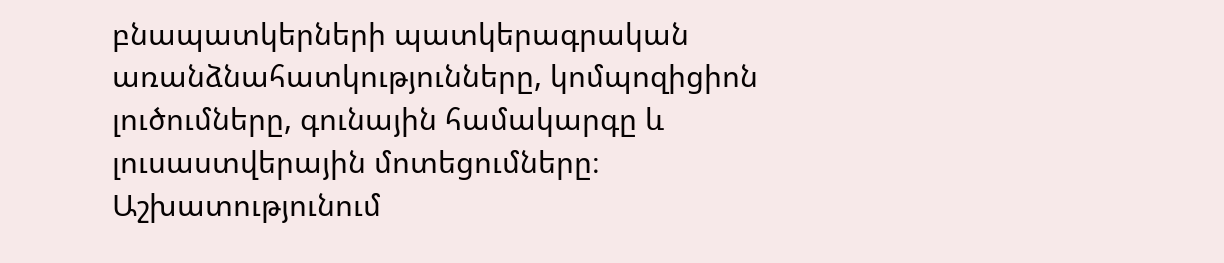բնապատկերների պատկերագրական առանձնահատկությունները, կոմպոզիցիոն լուծումները, գունային համակարգը և լուսաստվերային մոտեցումները։ Աշխատությունում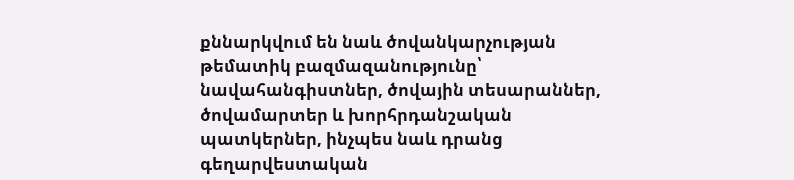քննարկվում են նաև ծովանկարչության թեմատիկ բազմազանությունը՝ նավահանգիստներ, ծովային տեսարաններ, ծովամարտեր և խորհրդանշական պատկերներ, ինչպես նաև դրանց գեղարվեստական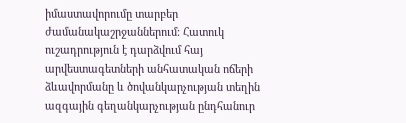իմաստավորումը տարբեր ժամանակաշրջաններում։ Հատուկ ուշադրություն է դարձվում հայ արվեստագետների անհատական ոճերի ձևավորմանը և ծովանկարչության տեղին ազգային գեղանկարչության ընդհանուր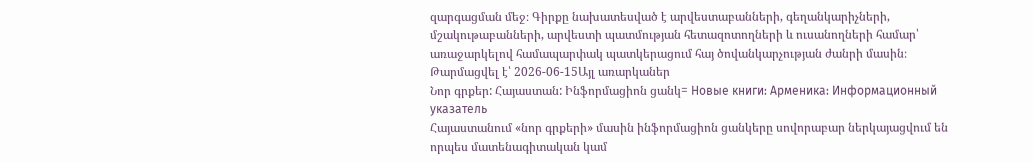զարգացման մեջ։ Գիրքը նախատեսված է արվեստաբանների, գեղանկարիչների, մշակութաբանների, արվեստի պատմության հետազոտողների և ուսանողների համար՝ առաջարկելով համապարփակ պատկերացում հայ ծովանկարչության ժանրի մասին։
Թարմացվել է՝ 2026-06-15Այլ առարկաներ
Նոր գրքեր: Հայաստան: Ինֆորմացիոն ցանկ= Новые книги: Арменика: Информационный указатель
Հայաստանում «նոր գրքերի» մասին ինֆորմացիոն ցանկերը սովորաբար ներկայացվում են որպես մատենագիտական կամ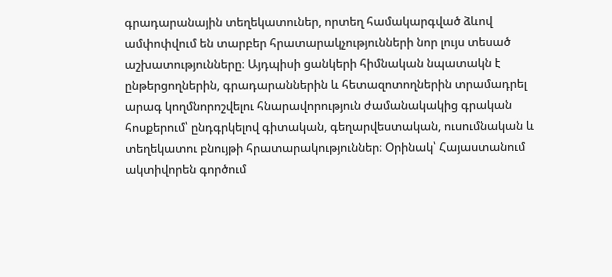գրադարանային տեղեկատուներ, որտեղ համակարգված ձևով ամփոփվում են տարբեր հրատարակչությունների նոր լույս տեսած աշխատությունները։ Այդպիսի ցանկերի հիմնական նպատակն է ընթերցողներին, գրադարաններին և հետազոտողներին տրամադրել արագ կողմնորոշվելու հնարավորություն ժամանակակից գրական հոսքերում՝ ընդգրկելով գիտական, գեղարվեստական, ուսումնական և տեղեկատու բնույթի հրատարակություններ։ Օրինակ՝ Հայաստանում ակտիվորեն գործում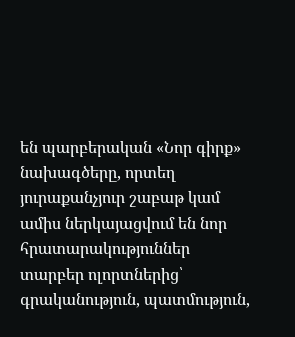են պարբերական «Նոր գիրք» նախագծերը, որտեղ յուրաքանչյուր շաբաթ կամ ամիս ներկայացվում են նոր հրատարակություններ տարբեր ոլորտներից՝ գրականություն, պատմություն,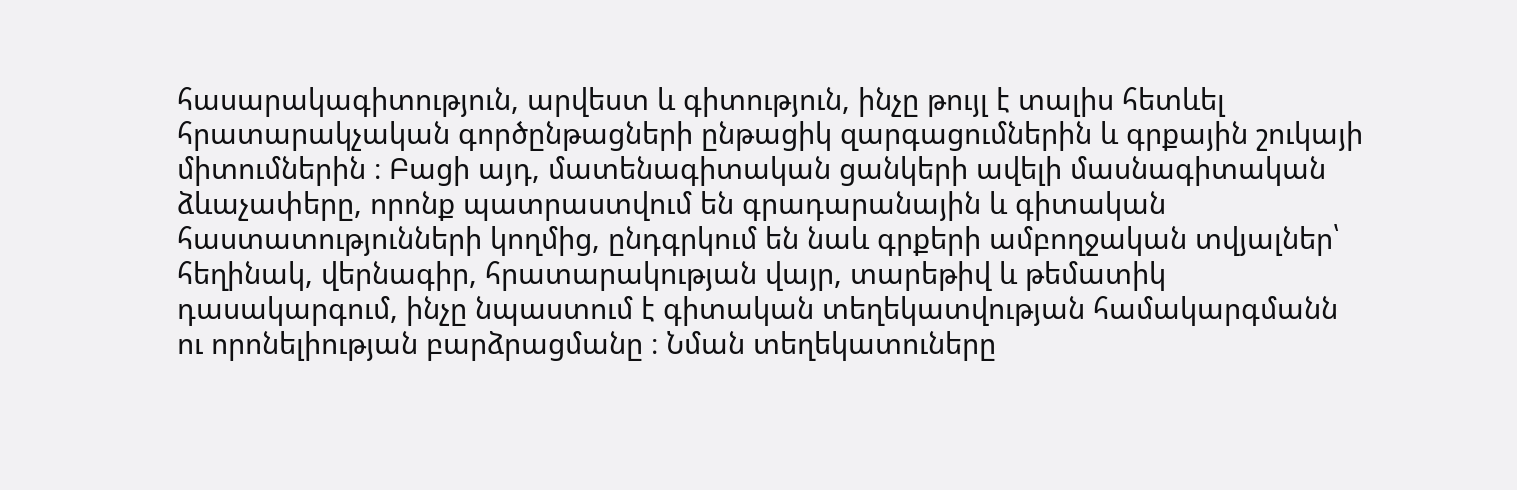հասարակագիտություն, արվեստ և գիտություն, ինչը թույլ է տալիս հետևել հրատարակչական գործընթացների ընթացիկ զարգացումներին և գրքային շուկայի միտումներին ։ Բացի այդ, մատենագիտական ցանկերի ավելի մասնագիտական ձևաչափերը, որոնք պատրաստվում են գրադարանային և գիտական հաստատությունների կողմից, ընդգրկում են նաև գրքերի ամբողջական տվյալներ՝ հեղինակ, վերնագիր, հրատարակության վայր, տարեթիվ և թեմատիկ դասակարգում, ինչը նպաստում է գիտական տեղեկատվության համակարգմանն ու որոնելիության բարձրացմանը ։ Նման տեղեկատուները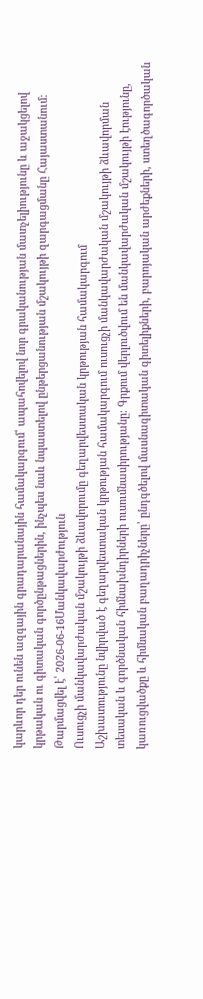կարևոր դեր ունեն ազգային գրադարանային համակարգում՝ ապահովելով նոր գրականության մատչելիությունը և աջակցելով կրթական ու գիտական գործընթացներին, ինչպես նաև նպաստելով ընթերցանության մշակույթի զարգացմանը Հայաստանում։
Թարմացվել է՝ 2026-06-16Մանկավարժություն
Ուսուցչի մանկավարժական մշակույթի ձևավորումը գեղարվեստական կրթության համակարգում
Աշխատությունը նվիրված է գեղարվեստական կրթության համակարգում ուսուցչի մանկավարժական մշակույթի ձևավորման տեսական և գործնական հիմնախնդիրների ուսումնասիրությանը։ Գրքում վերլուծվում են մանկավարժական մշակույթի էությունը, կառուցվածքը և հիմնական բաղադրիչները՝ ընդգծելով մասնագիտական գիտելիքների, բարոյական արժեքների, ստեղծագործական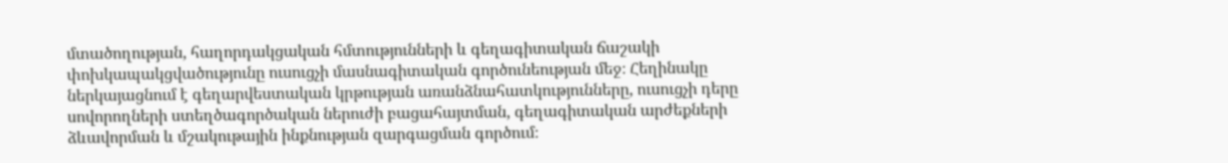մտածողության, հաղորդակցական հմտությունների և գեղագիտական ճաշակի փոխկապակցվածությունը ուսուցչի մասնագիտական գործունեության մեջ։ Հեղինակը ներկայացնում է գեղարվեստական կրթության առանձնահատկությունները, ուսուցչի դերը սովորողների ստեղծագործական ներուժի բացահայտման, գեղագիտական արժեքների ձևավորման և մշակութային ինքնության զարգացման գործում։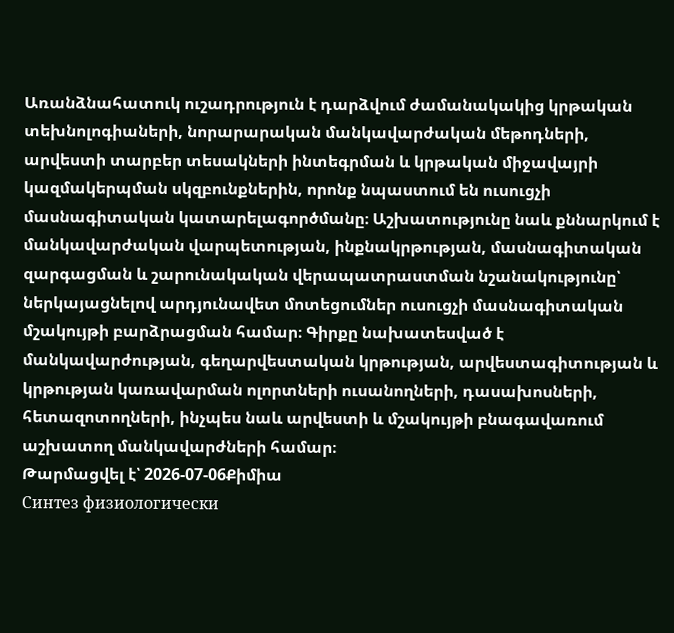Առանձնահատուկ ուշադրություն է դարձվում ժամանակակից կրթական տեխնոլոգիաների, նորարարական մանկավարժական մեթոդների, արվեստի տարբեր տեսակների ինտեգրման և կրթական միջավայրի կազմակերպման սկզբունքներին, որոնք նպաստում են ուսուցչի մասնագիտական կատարելագործմանը։ Աշխատությունը նաև քննարկում է մանկավարժական վարպետության, ինքնակրթության, մասնագիտական զարգացման և շարունակական վերապատրաստման նշանակությունը՝ ներկայացնելով արդյունավետ մոտեցումներ ուսուցչի մասնագիտական մշակույթի բարձրացման համար։ Գիրքը նախատեսված է մանկավարժության, գեղարվեստական կրթության, արվեստագիտության և կրթության կառավարման ոլորտների ուսանողների, դասախոսների, հետազոտողների, ինչպես նաև արվեստի և մշակույթի բնագավառում աշխատող մանկավարժների համար։
Թարմացվել է՝ 2026-07-06Քիմիա
Синтез физиологически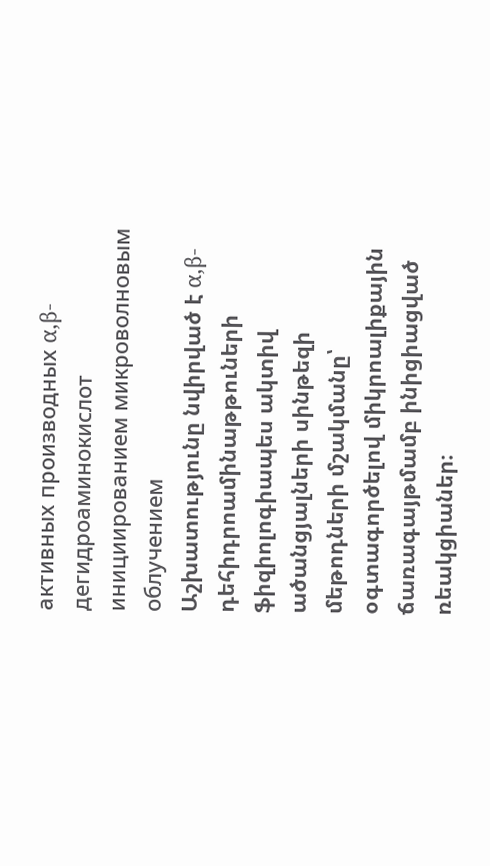активных производных α,β-дегидроаминокислот инициированием микроволновым облучением
Աշխատությունը նվիրված է α,β-դեհիդրոամինաթթուների ֆիզիոլոգիապես ակտիվ ածանցյալների սինթեզի մեթոդների մշակմանը՝ օգտագործելով միկրոալիքային ճառագայթմամբ ինիցիացված ռեակցիաներ։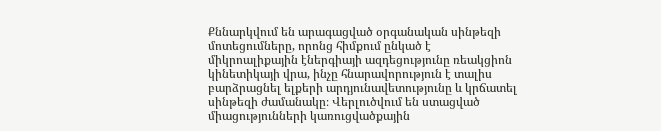Քննարկվում են արագացված օրգանական սինթեզի մոտեցումները, որոնց հիմքում ընկած է միկրոալիքային էներգիայի ազդեցությունը ռեակցիոն կինետիկայի վրա, ինչը հնարավորություն է տալիս բարձրացնել ելքերի արդյունավետությունը և կրճատել սինթեզի ժամանակը։ Վերլուծվում են ստացված միացությունների կառուցվածքային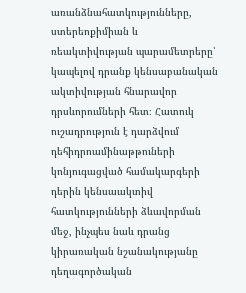առանձնահատկությունները, ստերեոքիմիան և ռեակտիվության պարամետրերը՝ կապելով դրանք կենսաբանական ակտիվության հնարավոր դրսևորումների հետ։ Հատուկ ուշադրություն է դարձվում դեհիդրոամինաթթուների կոնյուգացված համակարգերի դերին կենսաակտիվ հատկությունների ձևավորման մեջ, ինչպես նաև դրանց կիրառական նշանակությանը դեղագործական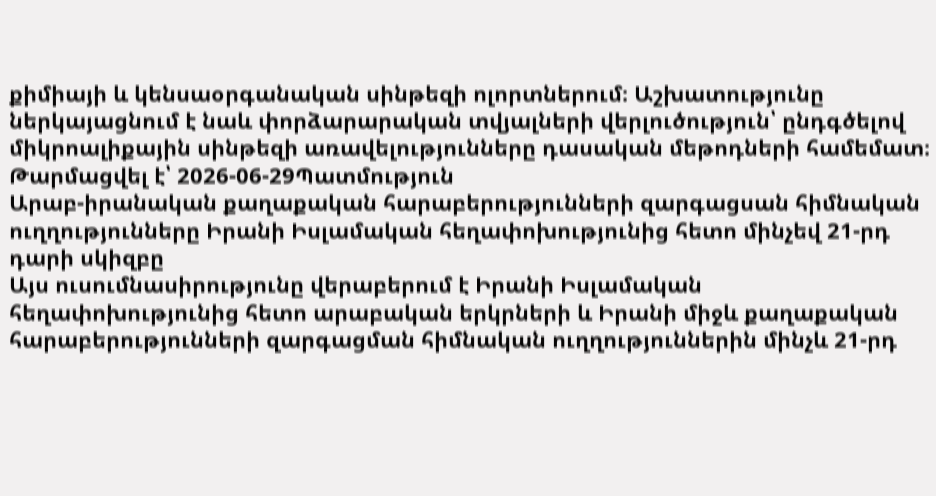քիմիայի և կենսաօրգանական սինթեզի ոլորտներում։ Աշխատությունը ներկայացնում է նաև փորձարարական տվյալների վերլուծություն՝ ընդգծելով միկրոալիքային սինթեզի առավելությունները դասական մեթոդների համեմատ։
Թարմացվել է՝ 2026-06-29Պատմություն
Արաբ-իրանական քաղաքական հարաբերությունների զարգացսան հիմնական ուղղությունները Իրանի Իսլամական հեղափոխությունից հետո մինչեվ 21-րդ դարի սկիզբը
Այս ուսումնասիրությունը վերաբերում է Իրանի Իսլամական հեղափոխությունից հետո արաբական երկրների և Իրանի միջև քաղաքական հարաբերությունների զարգացման հիմնական ուղղություններին մինչև 21-րդ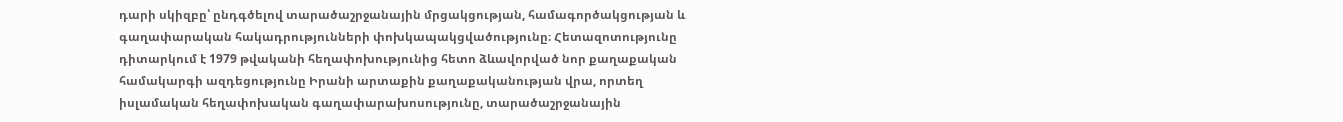դարի սկիզբը՝ ընդգծելով տարածաշրջանային մրցակցության, համագործակցության և գաղափարական հակադրությունների փոխկապակցվածությունը։ Հետազոտությունը դիտարկում է 1979 թվականի հեղափոխությունից հետո ձևավորված նոր քաղաքական համակարգի ազդեցությունը Իրանի արտաքին քաղաքականության վրա, որտեղ իսլամական հեղափոխական գաղափարախոսությունը, տարածաշրջանային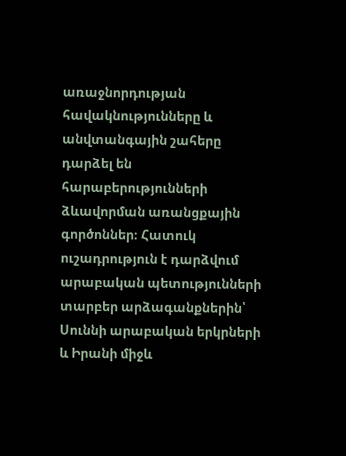առաջնորդության հավակնությունները և անվտանգային շահերը դարձել են հարաբերությունների ձևավորման առանցքային գործոններ։ Հատուկ ուշադրություն է դարձվում արաբական պետությունների տարբեր արձագանքներին՝ Սուննի արաբական երկրների և Իրանի միջև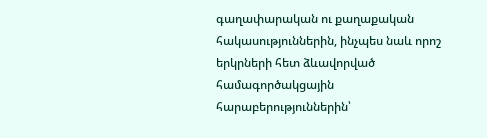գաղափարական ու քաղաքական հակասություններին, ինչպես նաև որոշ երկրների հետ ձևավորված համագործակցային հարաբերություններին՝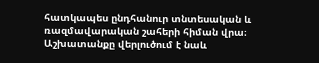հատկապես ընդհանուր տնտեսական և ռազմավարական շահերի հիման վրա։ Աշխատանքը վերլուծում է նաև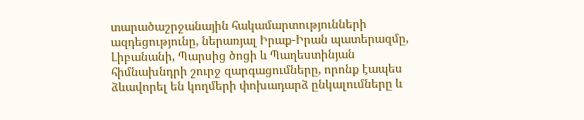տարածաշրջանային հակամարտությունների ազդեցությունը, ներառյալ Իրաք-Իրան պատերազմը, Լիբանանի, Պարսից ծոցի և Պաղեստինյան հիմնախնդրի շուրջ զարգացումները, որոնք էապես ձևավորել են կողմերի փոխադարձ ընկալումները և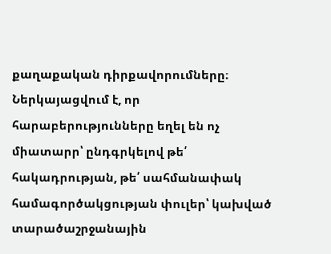քաղաքական դիրքավորումները։ Ներկայացվում է, որ հարաբերությունները եղել են ոչ միատարր՝ ընդգրկելով թե՛ հակադրության, թե՛ սահմանափակ համագործակցության փուլեր՝ կախված տարածաշրջանային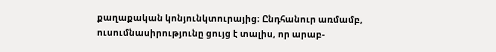քաղաքական կոնյունկտուրայից։ Ընդհանուր առմամբ, ուսումնասիրությունը ցույց է տալիս, որ արաբ-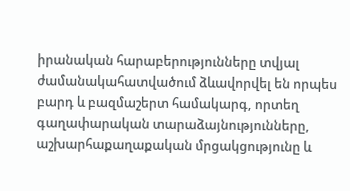իրանական հարաբերությունները տվյալ ժամանակահատվածում ձևավորվել են որպես բարդ և բազմաշերտ համակարգ, որտեղ գաղափարական տարաձայնությունները, աշխարհաքաղաքական մրցակցությունը և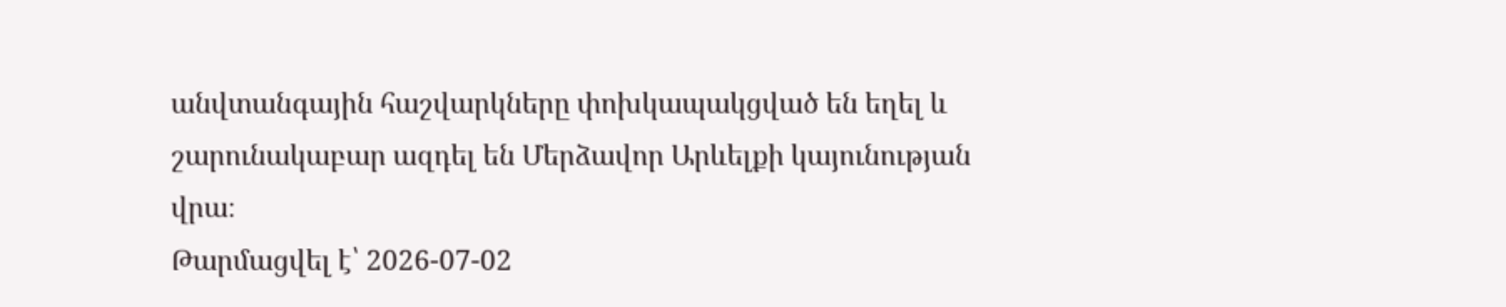անվտանգային հաշվարկները փոխկապակցված են եղել և շարունակաբար ազդել են Մերձավոր Արևելքի կայունության վրա։
Թարմացվել է՝ 2026-07-02